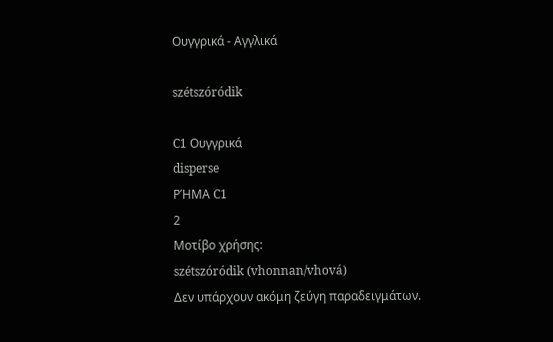Ουγγρικά - Αγγλικά

szétszóródik

C1 Ουγγρικά
disperse
ΡΉΜΑ C1
2
Μοτίβο χρήσης:
szétszóródik (vhonnan/vhová)
Δεν υπάρχουν ακόμη ζεύγη παραδειγμάτων.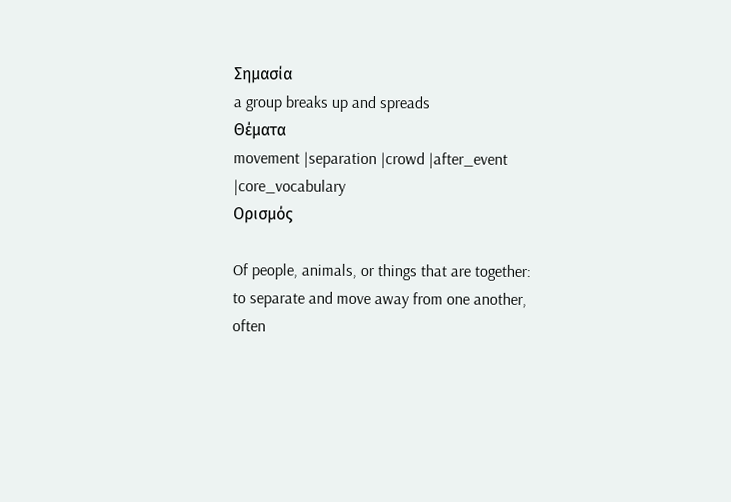Σημασία
a group breaks up and spreads
Θέματα
movement |separation |crowd |after_event |core_vocabulary
Ορισμός

Of people, animals, or things that are together: to separate and move away from one another, often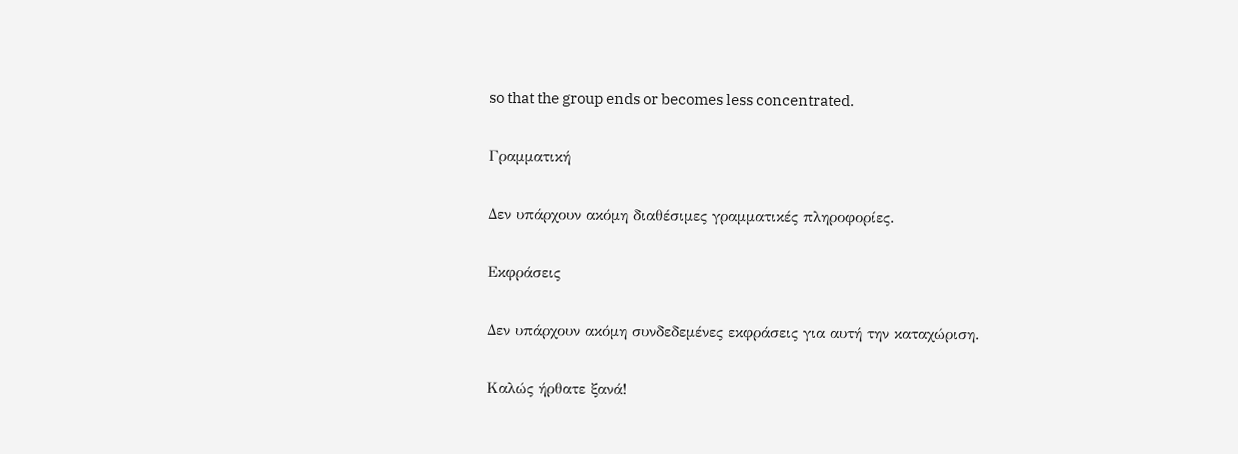so that the group ends or becomes less concentrated.

Γραμματική

Δεν υπάρχουν ακόμη διαθέσιμες γραμματικές πληροφορίες.

Εκφράσεις

Δεν υπάρχουν ακόμη συνδεδεμένες εκφράσεις για αυτή την καταχώριση.

Καλώς ήρθατε ξανά!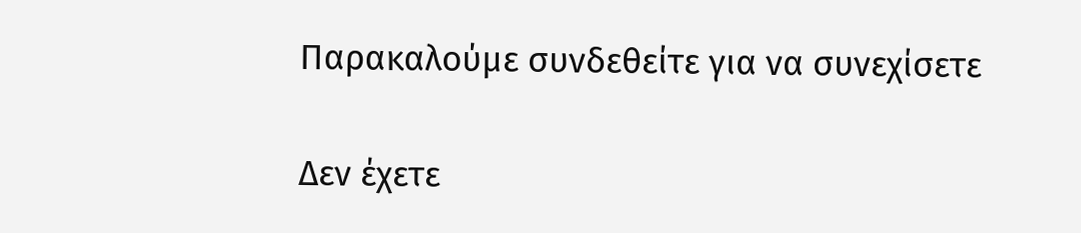Παρακαλούμε συνδεθείτε για να συνεχίσετε

Δεν έχετε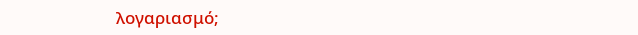λογαριασμό;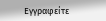Εγγραφείτε